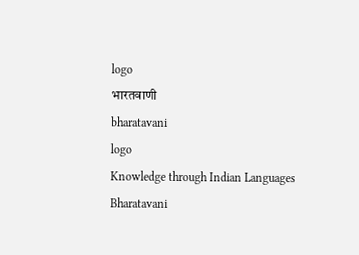logo
भारतवाणी
bharatavani
logo
Knowledge through Indian Languages
Bharatavani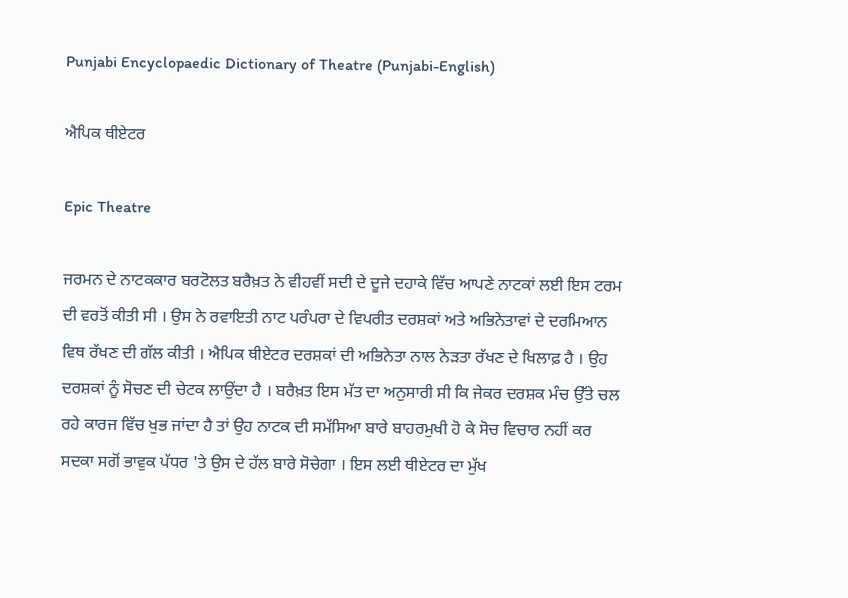Punjabi Encyclopaedic Dictionary of Theatre (Punjabi-English)

ਐਪਿਕ ਥੀਏਟਰ

Epic Theatre

ਜਰਮਨ ਦੇ ਨਾਟਕਕਾਰ ਬਰਟੋਲਤ ਬਰੈਖ਼ਤ ਨੇ ਵੀਹਵੀਂ ਸਦੀ ਦੇ ਦੂਜੇ ਦਹਾਕੇ ਵਿੱਚ ਆਪਣੇ ਨਾਟਕਾਂ ਲਈ ਇਸ ਟਰਮ ਦੀ ਵਰਤੋਂ ਕੀਤੀ ਸੀ । ਉਸ ਨੇ ਰਵਾਇਤੀ ਨਾਟ ਪਰੰਪਰਾ ਦੇ ਵਿਪਰੀਤ ਦਰਸ਼ਕਾਂ ਅਤੇ ਅਭਿਨੇਤਾਵਾਂ ਦੇ ਦਰਮਿਆਨ ਵਿਥ ਰੱਖਣ ਦੀ ਗੱਲ ਕੀਤੀ । ਐਪਿਕ ਥੀਏਟਰ ਦਰਸ਼ਕਾਂ ਦੀ ਅਭਿਨੇਤਾ ਨਾਲ ਨੇੜਤਾ ਰੱਖਣ ਦੇ ਖਿਲਾਫ਼ ਹੈ । ਉਹ ਦਰਸ਼ਕਾਂ ਨੂੰ ਸੋਚਣ ਦੀ ਚੇਟਕ ਲਾਉਂਦਾ ਹੈ । ਬਰੈਖ਼ਤ ਇਸ ਮੱਤ ਦਾ ਅਨੁਸਾਰੀ ਸੀ ਕਿ ਜੇਕਰ ਦਰਸ਼ਕ ਮੰਚ ਉੱਤੇ ਚਲ ਰਹੇ ਕਾਰਜ ਵਿੱਚ ਖੁਭ ਜਾਂਦਾ ਹੈ ਤਾਂ ਉਹ ਨਾਟਕ ਦੀ ਸਮੱਸਿਆ ਬਾਰੇ ਬਾਹਰਮੁਖੀ ਹੋ ਕੇ ਸੋਚ ਵਿਚਾਰ ਨਹੀਂ ਕਰ ਸਦਕਾ ਸਗੋਂ ਭਾਵੁਕ ਪੱਧਰ 'ਤੇ ਉਸ ਦੇ ਹੱਲ ਬਾਰੇ ਸੋਚੇਗਾ । ਇਸ ਲਈ ਥੀਏਟਰ ਦਾ ਮੁੱਖ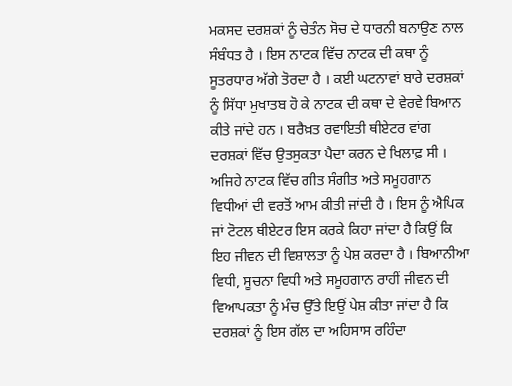ਮਕਸਦ ਦਰਸ਼ਕਾਂ ਨੂੰ ਚੇਤੰਨ ਸੋਚ ਦੇ ਧਾਰਨੀ ਬਨਾਉਣ ਨਾਲ ਸੰਬੰਧਤ ਹੈ । ਇਸ ਨਾਟਕ ਵਿੱਚ ਨਾਟਕ ਦੀ ਕਥਾ ਨੂੰ ਸੂਤਰਧਾਰ ਅੱਗੇ ਤੋਰਦਾ ਹੈ । ਕਈ ਘਟਨਾਵਾਂ ਬਾਰੇ ਦਰਸ਼ਕਾਂ ਨੂੰ ਸਿੱਧਾ ਮੁਖਾਤਬ ਹੋ ਕੇ ਨਾਟਕ ਦੀ ਕਥਾ ਦੇ ਵੇਰਵੇ ਬਿਆਨ ਕੀਤੇ ਜਾਂਦੇ ਹਨ । ਬਰੈਖ਼ਤ ਰਵਾਇਤੀ ਥੀਏਟਰ ਵਾਂਗ ਦਰਸ਼ਕਾਂ ਵਿੱਚ ਉਤਸੁਕਤਾ ਪੈਦਾ ਕਰਨ ਦੇ ਖਿਲਾਫ਼ ਸੀ । ਅਜਿਹੇ ਨਾਟਕ ਵਿੱਚ ਗੀਤ ਸੰਗੀਤ ਅਤੇ ਸਮੂਹਗਾਨ ਵਿਧੀਆਂ ਦੀ ਵਰਤੋਂ ਆਮ ਕੀਤੀ ਜਾਂਦੀ ਹੈ । ਇਸ ਨੂੰ ਐਪਿਕ ਜਾਂ ਟੋਟਲ ਥੀਏਟਰ ਇਸ ਕਰਕੇ ਕਿਹਾ ਜਾਂਦਾ ਹੈ ਕਿਉਂ ਕਿ ਇਹ ਜੀਵਨ ਦੀ ਵਿਸ਼ਾਲਤਾ ਨੂੰ ਪੇਸ਼ ਕਰਦਾ ਹੈ । ਬਿਆਨੀਆ ਵਿਧੀ, ਸੂਚਨਾ ਵਿਧੀ ਅਤੇ ਸਮੂਹਗਾਨ ਰਾਹੀਂ ਜੀਵਨ ਦੀ ਵਿਆਪਕਤਾ ਨੂੰ ਮੰਚ ਉੱਤੇ ਇਉਂ ਪੇਸ਼ ਕੀਤਾ ਜਾਂਦਾ ਹੈ ਕਿ ਦਰਸ਼ਕਾਂ ਨੂੰ ਇਸ ਗੱਲ ਦਾ ਅਹਿਸਾਸ ਰਹਿੰਦਾ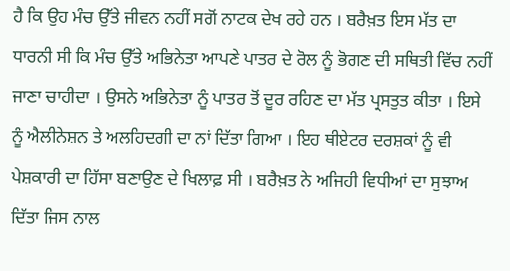ਹੈ ਕਿ ਉਹ ਮੰਚ ਉੱਤੇ ਜੀਵਨ ਨਹੀਂ ਸਗੋਂ ਨਾਟਕ ਦੇਖ ਰਹੇ ਹਨ । ਬਰੈਖ਼ਤ ਇਸ ਮੱਤ ਦਾ ਧਾਰਨੀ ਸੀ ਕਿ ਮੰਚ ਉੱਤੇ ਅਭਿਨੇਤਾ ਆਪਣੇ ਪਾਤਰ ਦੇ ਰੋਲ ਨੂੰ ਭੋਗਣ ਦੀ ਸਥਿਤੀ ਵਿੱਚ ਨਹੀਂ ਜਾਣਾ ਚਾਹੀਦਾ । ਉਸਨੇ ਅਭਿਨੇਤਾ ਨੂੰ ਪਾਤਰ ਤੋਂ ਦੂਰ ਰਹਿਣ ਦਾ ਮੱਤ ਪ੍ਰਸਤੁਤ ਕੀਤਾ । ਇਸੇ ਨੂੰ ਐਲੀਨੇਸ਼ਨ ਤੇ ਅਲਹਿਦਗੀ ਦਾ ਨਾਂ ਦਿੱਤਾ ਗਿਆ । ਇਹ ਥੀਏਟਰ ਦਰਸ਼ਕਾਂ ਨੂੰ ਵੀ ਪੇਸ਼ਕਾਰੀ ਦਾ ਹਿੱਸਾ ਬਣਾਉਣ ਦੇ ਖਿਲਾਫ਼ ਸੀ । ਬਰੈਖ਼ਤ ਨੇ ਅਜਿਹੀ ਵਿਧੀਆਂ ਦਾ ਸੁਝਾਅ ਦਿੱਤਾ ਜਿਸ ਨਾਲ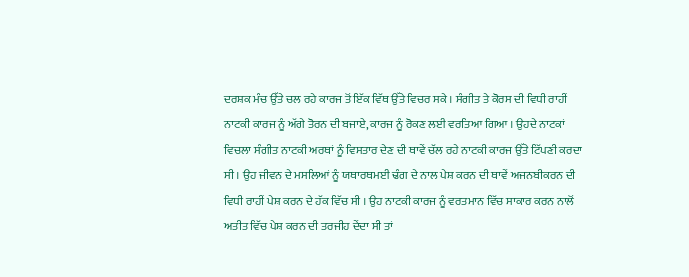ਦਰਸ਼ਕ ਮੰਚ ਉੱਤੇ ਚਲ ਰਹੇ ਕਾਰਜ ਤੋਂ ਇੱਕ ਵਿੱਥ ਉੱਤੇ ਵਿਚਰ ਸਕੇ । ਸੰਗੀਤ ਤੇ ਕੋਰਸ ਦੀ ਵਿਧੀ ਰਾਹੀਂ ਨਾਟਕੀ ਕਾਰਜ ਨੂੰ ਅੱਗੇ ਤੋਰਨ ਦੀ ਬਜਾਏ, ਕਾਰਜ ਨੂੰ ਰੋਕਣ ਲਈ ਵਰਤਿਆ ਗਿਆ । ਉਹਦੇ ਨਾਟਕਾਂ ਵਿਚਲਾ ਸੰਗੀਤ ਨਾਟਕੀ ਅਰਥਾਂ ਨੂੰ ਵਿਸਤਾਰ ਦੇਣ ਦੀ ਥਾਵੇਂ ਚੱਲ ਰਹੇ ਨਾਟਕੀ ਕਾਰਜ ਉੱਤੇ ਟਿੱਪਣੀ ਕਰਦਾ ਸੀ । ਉਹ ਜੀਵਨ ਦੇ ਮਸਲਿਆਂ ਨੂੰ ਯਥਾਰਥਮਈ ਢੰਗ ਦੇ ਨਾਲ ਪੇਸ਼ ਕਰਨ ਦੀ ਥਾਵੇਂ ਅਜਨਬੀਕਰਨ ਦੀ ਵਿਧੀ ਰਾਹੀਂ ਪੇਸ਼ ਕਰਨ ਦੇ ਹੱਕ ਵਿੱਚ ਸੀ । ਉਹ ਨਾਟਕੀ ਕਾਰਜ ਨੂੰ ਵਰਤਮਾਨ ਵਿੱਚ ਸਾਕਾਰ ਕਰਨ ਨਾਲੋਂ ਅਤੀਤ ਵਿੱਚ ਪੇਸ਼ ਕਰਨ ਦੀ ਤਰਜੀਹ ਦੇਂਦਾ ਸੀ ਤਾਂ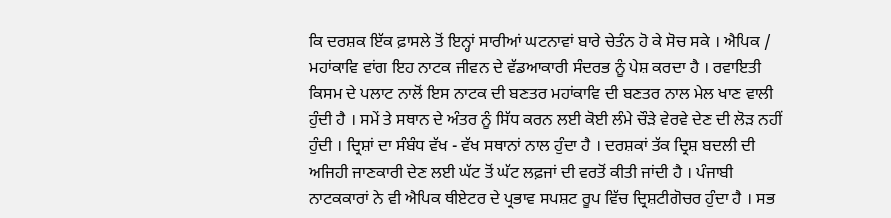ਕਿ ਦਰਸ਼ਕ ਇੱਕ ਫ਼ਾਸਲੇ ਤੋਂ ਇਨ੍ਹਾਂ ਸਾਰੀਆਂ ਘਟਨਾਵਾਂ ਬਾਰੇ ਚੇਤੰਨ ਹੋ ਕੇ ਸੋਚ ਸਕੇ । ਐਪਿਕ / ਮਹਾਂਕਾਵਿ ਵਾਂਗ ਇਹ ਨਾਟਕ ਜੀਵਨ ਦੇ ਵੱਡਆਕਾਰੀ ਸੰਦਰਭ ਨੂੰ ਪੇਸ਼ ਕਰਦਾ ਹੈ । ਰਵਾਇਤੀ ਕਿਸਮ ਦੇ ਪਲਾਟ ਨਾਲੋਂ ਇਸ ਨਾਟਕ ਦੀ ਬਣਤਰ ਮਹਾਂਕਾਵਿ ਦੀ ਬਣਤਰ ਨਾਲ ਮੇਲ ਖਾਣ ਵਾਲੀ ਹੁੰਦੀ ਹੈ । ਸਮੇਂ ਤੇ ਸਥਾਨ ਦੇ ਅੰਤਰ ਨੂੰ ਸਿੱਧ ਕਰਨ ਲਈ ਕੋਈ ਲੰਮੇ ਚੌੜੇ ਵੇਰਵੇ ਦੇਣ ਦੀ ਲੋੜ ਨਹੀਂ ਹੁੰਦੀ । ਦ੍ਰਿਸ਼ਾਂ ਦਾ ਸੰਬੰਧ ਵੱਖ - ਵੱਖ ਸਥਾਨਾਂ ਨਾਲ ਹੁੰਦਾ ਹੈ । ਦਰਸ਼ਕਾਂ ਤੱਕ ਦ੍ਰਿਸ਼ ਬਦਲੀ ਦੀ ਅਜਿਹੀ ਜਾਣਕਾਰੀ ਦੇਣ ਲਈ ਘੱਟ ਤੋਂ ਘੱਟ ਲਫ਼ਜਾਂ ਦੀ ਵਰਤੋਂ ਕੀਤੀ ਜਾਂਦੀ ਹੈ । ਪੰਜਾਬੀ ਨਾਟਕਕਾਰਾਂ ਨੇ ਵੀ ਐਪਿਕ ਥੀਏਟਰ ਦੇ ਪ੍ਰਭਾਵ ਸਪਸ਼ਟ ਰੂਪ ਵਿੱਚ ਦ੍ਰਿਸ਼ਟੀਗੋਚਰ ਹੁੰਦਾ ਹੈ । ਸਭ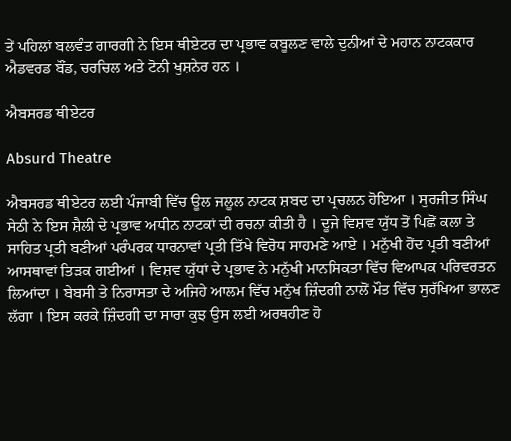ਤੇਂ ਪਹਿਲਾਂ ਬਲਵੰਤ ਗਾਰਗੀ ਨੇ ਇਸ ਥੀਏਟਰ ਦਾ ਪ੍ਰਭਾਵ ਕਬੂਲਣ ਵਾਲੇ ਦੁਨੀਆਂ ਦੇ ਮਹਾਨ ਨਾਟਕਕਾਰ ਐਡਵਰਡ ਬੌਂਡ, ਚਰਚਿਲ ਅਤੇ ਟੋਨੀ ਖੁਸ਼ਨੇਰ ਹਨ ।

ਐਬਸਰਡ ਥੀਏਟਰ

Absurd Theatre

ਐਬਸਰਡ ਥੀਏਟਰ ਲਈ ਪੰਜਾਬੀ ਵਿੱਚ ਊਲ ਜਲੂਲ ਨਾਟਕ ਸ਼ਬਦ ਦਾ ਪ੍ਰਚਲਨ ਹੋਇਆ । ਸੁਰਜੀਤ ਸਿੰਘ ਸੇਠੀ ਨੇ ਇਸ ਸ਼ੈਲੀ ਦੇ ਪ੍ਰਭਾਵ ਅਧੀਨ ਨਾਟਕਾਂ ਦੀ ਰਚਨਾ ਕੀਤੀ ਹੈ । ਦੂਜੇ ਵਿਸ਼ਵ ਯੁੱਧ ਤੋਂ ਪਿਛੋਂ ਕਲਾ ਤੇ ਸਾਹਿਤ ਪ੍ਰਤੀ ਬਣੀਆਂ ਪਰੰਪਰਕ ਧਾਰਨਾਵਾਂ ਪ੍ਰਤੀ ਤਿੱਖੇ ਵਿਰੋਧ ਸਾਹਮਣੇ ਆਏ । ਮਨੁੱਖੀ ਹੋਂਦ ਪ੍ਰਤੀ ਬਣੀਆਂ ਆਸਥਾਵਾਂ ਤਿੜਕ ਗਈਆਂ । ਵਿਸ਼ਵ ਯੁੱਧਾਂ ਦੇ ਪ੍ਰਭਾਵ ਨੇ ਮਨੁੱਖੀ ਮਾਨਸਿਕਤਾ ਵਿੱਚ ਵਿਆਪਕ ਪਰਿਵਰਤਨ ਲਿਆਂਦਾ । ਬੇਬਸੀ ਤੇ ਨਿਰਾਸਤਾ ਦੇ ਅਜਿਹੇ ਆਲਮ ਵਿੱਚ ਮਨੁੱਖ ਜ਼ਿੰਦਗੀ ਨਾਲੋਂ ਮੌਤ ਵਿੱਚ ਸੁਰੱਖਿਆ ਭਾਲਣ ਲੱਗਾ । ਇਸ ਕਰਕੇ ਜ਼ਿੰਦਗੀ ਦਾ ਸਾਰਾ ਕੁਝ ਉਸ ਲਈ ਅਰਥਹੀਣ ਹੋ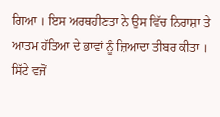ਗਿਆ । ਇਸ ਅਰਥਹੀਣਤਾ ਨੇ ਉਸ ਵਿੱਚ ਨਿਰਾਸ਼ਾ ਤੇ ਆਤਮ ਹੱਤਿਆ ਦੇ ਭਾਵਾਂ ਨੂੰ ਜ਼ਿਆਦਾ ਤੀਬਰ ਕੀਤਾ । ਸਿੱਟੇ ਵਜੋਂ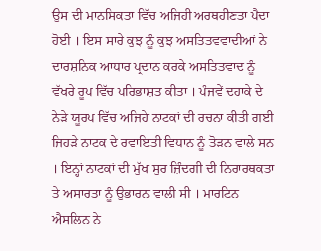ਉਸ ਦੀ ਮਾਨਸਿਕਤਾ ਵਿੱਚ ਅਜਿਹੀ ਅਰਥਹੀਣਤਾ ਪੈਦਾ ਹੋਈ । ਇਸ ਸਾਰੇ ਕੁਝ ਨੂੰ ਕੁਝ ਅਸਤਿਤਵਵਾਦੀਆਂ ਨੇ ਦਾਰਸ਼ਨਿਕ ਆਧਾਰ ਪ੍ਰਦਾਨ ਕਰਕੇ ਅਸਤਿਤਵਾਦ ਨੂੰ ਵੱਖਰੇ ਰੂਪ ਵਿੱਚ ਪਰਿਭਾਸ਼ਤ ਕੀਤਾ । ਪੰਜਵੇਂ ਦਹਾਕੇ ਦੇ ਨੇੜੇ ਯੂਰਪ ਵਿੱਚ ਅਜਿਹੇ ਨਾਟਕਾਂ ਦੀ ਰਚਨਾ ਕੀਤੀ ਗਈ ਜਿਹੜੇ ਨਾਟਕ ਦੇ ਰਵਾਇਤੀ ਵਿਧਾਨ ਨੂੰ ਤੋੜਨ ਵਾਲੇ ਸਨ । ਇਨ੍ਹਾਂ ਨਾਟਕਾਂ ਦੀ ਮੁੱਖ ਸੁਰ ਜ਼ਿੰਦਗੀ ਦੀ ਨਿਰਾਰਥਕਤਾ ਤੇ ਅਸਾਰਤਾ ਨੂੰ ਉਭਾਰਨ ਵਾਲੀ ਸੀ । ਮਾਰਟਿਨ ਐਸਲਿਨ ਨੇ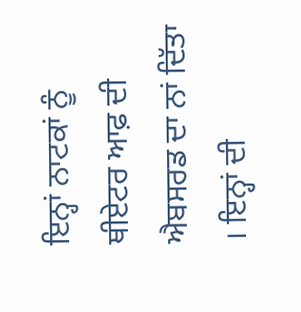ਇਨ੍ਹਾਂ ਨਾਟਕਾਂ ਨੂੰ ਥੀਏਟਰ ਆਫ਼ ਦੀ ਐਬਸਰਡ ਦਾ ਨਾਂ ਦਿੱਤਾ । ਇਨ੍ਹਾਂ ਦੀ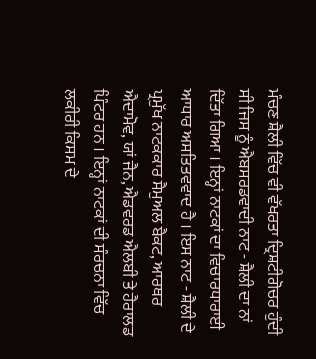ਮੰਚਣ ਸ਼ੈਲੀ ਵਿੱਚ ਵੀ ਵੱਖਰਤਾ ਦ੍ਰਿਸ਼ਟੀਗੋਚਰ ਹੁੰਦੀ ਸੀ ਜਿਸ ਨੂੰ ਐਬਸਰਡਵਾਦੀ ਨਾਟ - ਸ਼ੈਲੀ ਦਾ ਨਾਂ ਦਿੱਤਾ ਗਿਆ । ਇਨ੍ਹਾਂ ਨਾਟਕਾਂ ਦਾ ਵਿਚਾਰਧਾਰਾਈ ਆਧਾਰ ਅਸਤਿਤਵਵਾਦ ਹੈ । ਇਸ ਨਾਟ - ਸ਼ੈਲੀ ਦੇ ਪ੍ਰਮੁੱਖ ਨਾਟਕਕਾਰ ਸੈਮੁਅਲ ਬੈਕਟ, ਆਰਥਰ ਐਦਾਮੋਵ, ਯਾਂ ਜੈਨ, ਐਡਵਰਡ ਐਲਬੀ ਤੇ ਹੈਰਾਲਡ ਪਿੰਟਰ ਹਨ । ਇਨ੍ਹਾਂ ਨਾਟਕਾਂ ਦੀ ਸੰਰਚਨਾ ਵਿੱਚ ਲਕੀਰੀ ਕਿਸਮ ਦੇ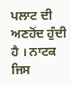ਪਲਾਟ ਦੀ ਅਣਹੋਂਦ ਹੁੰਦੀ ਹੈ । ਨਾਟਕ ਜਿਸ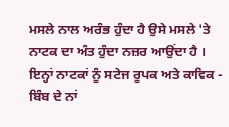ਮਸਲੇ ਨਾਲ ਅਰੰਭ ਹੁੰਦਾ ਹੈ ਉਸੇ ਮਸਲੇ 'ਤੇ ਨਾਟਕ ਦਾ ਅੰਤ ਹੁੰਦਾ ਨਜ਼ਰ ਆਉਂਦਾ ਹੈ । ਇਨ੍ਹਾਂ ਨਾਟਕਾਂ ਨੂੰ ਸਟੇਜ ਰੂਪਕ ਅਤੇ ਕਾਵਿਕ - ਬਿੰਬ ਦੇ ਨਾਂ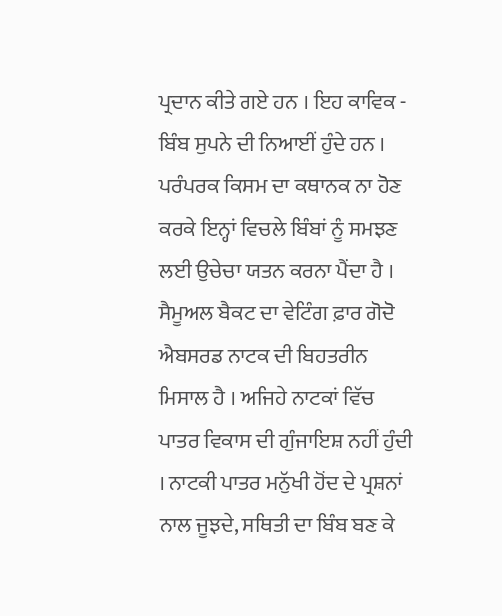ਪ੍ਰਦਾਨ ਕੀਤੇ ਗਏ ਹਨ । ਇਹ ਕਾਵਿਕ - ਬਿੰਬ ਸੁਪਨੇ ਦੀ ਨਿਆਈਂ ਹੁੰਦੇ ਹਨ । ਪਰੰਪਰਕ ਕਿਸਮ ਦਾ ਕਥਾਨਕ ਨਾ ਹੋਣ ਕਰਕੇ ਇਨ੍ਹਾਂ ਵਿਚਲੇ ਬਿੰਬਾਂ ਨੂੰ ਸਮਝਣ ਲਈ ਉਚੇਚਾ ਯਤਨ ਕਰਨਾ ਪੈਂਦਾ ਹੈ । ਸੈਮੂਅਲ ਬੈਕਟ ਦਾ ਵੇਟਿੰਗ ਫ਼ਾਰ ਗੋਦੋ ਐਬਸਰਡ ਨਾਟਕ ਦੀ ਬਿਹਤਰੀਨ ਮਿਸਾਲ ਹੈ । ਅਜਿਹੇ ਨਾਟਕਾਂ ਵਿੱਚ ਪਾਤਰ ਵਿਕਾਸ ਦੀ ਗੁੰਜਾਇਸ਼ ਨਹੀਂ ਹੁੰਦੀ । ਨਾਟਕੀ ਪਾਤਰ ਮਨੁੱਖੀ ਹੋਂਦ ਦੇ ਪ੍ਰਸ਼ਨਾਂ ਨਾਲ ਜੂਝਦੇ, ਸਥਿਤੀ ਦਾ ਬਿੰਬ ਬਣ ਕੇ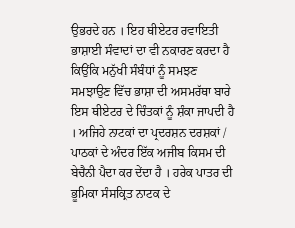ਉਭਰਦੇ ਹਨ । ਇਹ ਥੀਏਟਰ ਰਵਾਇਤੀ ਭਾਸ਼ਾਈ ਸੰਵਾਦਾਂ ਦਾ ਵੀ ਨਕਾਰਣ ਕਰਦਾ ਹੈ ਕਿਉਂਕਿ ਮਨੁੱਖੀ ਸੰਬੰਧਾਂ ਨੂੰ ਸਮਝਣ ਸਮਝਾਉਣ ਵਿੱਚ ਭਾਸ਼ਾ ਦੀ ਅਸਮਰੱਥਾ ਬਾਰੇ ਇਸ ਥੀਏਟਰ ਦੇ ਚਿੰਤਕਾਂ ਨੂੰ ਸ਼ੰਕਾ ਜਾਪਦੀ ਹੈ । ਅਜਿਹੇ ਨਾਟਕਾਂ ਦਾ ਪ੍ਰਦਰਸ਼ਨ ਦਰਸ਼ਕਾਂ / ਪਾਠਕਾਂ ਦੇ ਅੰਦਰ ਇੱਕ ਅਜੀਬ ਕਿਸਮ ਦੀ ਬੇਚੈਨੀ ਪੈਦਾ ਕਰ ਦੇਂਦਾ ਹੈ । ਹਰੇਕ ਪਾਤਰ ਦੀ ਭੂਮਿਕਾ ਸੰਸਕ੍ਰਿਤ ਨਾਟਕ ਦੇ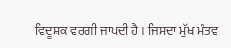ਵਿਦੂਸ਼ਕ ਵਰਗੀ ਜਾਪਦੀ ਹੈ । ਜਿਸਦਾ ਮੁੱਖ ਮੰਤਵ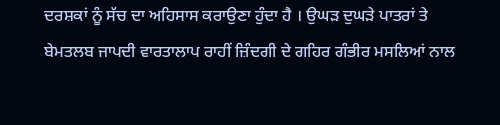ਦਰਸ਼ਕਾਂ ਨੂੰ ਸੱਚ ਦਾ ਅਹਿਸਾਸ ਕਰਾਉਣਾ ਹੁੰਦਾ ਹੈ । ਉਘੜ ਦੁਘੜੇ ਪਾਤਰਾਂ ਤੇ ਬੇਮਤਲਬ ਜਾਪਦੀ ਵਾਰਤਾਲਾਪ ਰਾਹੀਂ ਜ਼ਿੰਦਗੀ ਦੇ ਗਹਿਰ ਗੰਭੀਰ ਮਸਲਿਆਂ ਨਾਲ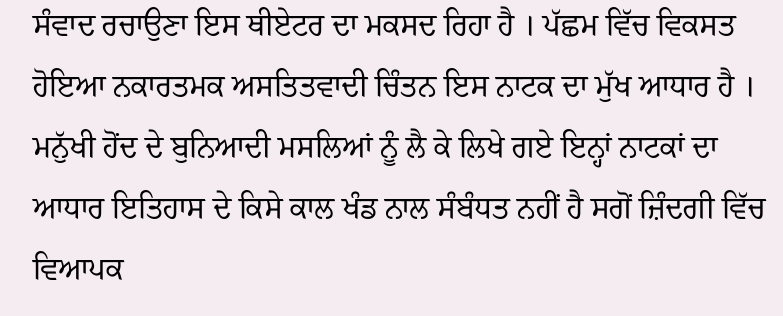ਸੰਵਾਦ ਰਚਾਉਣਾ ਇਸ ਥੀਏਟਰ ਦਾ ਮਕਸਦ ਰਿਹਾ ਹੈ । ਪੱਛਮ ਵਿੱਚ ਵਿਕਸਤ ਹੋਇਆ ਨਕਾਰਤਮਕ ਅਸਤਿਤਵਾਦੀ ਚਿੰਤਨ ਇਸ ਨਾਟਕ ਦਾ ਮੁੱਖ ਆਧਾਰ ਹੈ । ਮਨੁੱਖੀ ਹੋਂਦ ਦੇ ਬੁਨਿਆਦੀ ਮਸਲਿਆਂ ਨੂੰ ਲੈ ਕੇ ਲਿਖੇ ਗਏ ਇਨ੍ਹਾਂ ਨਾਟਕਾਂ ਦਾ ਆਧਾਰ ਇਤਿਹਾਸ ਦੇ ਕਿਸੇ ਕਾਲ ਖੰਡ ਨਾਲ ਸੰਬੰਧਤ ਨਹੀਂ ਹੈ ਸਗੋਂ ਜ਼ਿੰਦਗੀ ਵਿੱਚ ਵਿਆਪਕ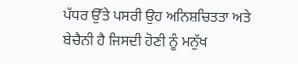ਪੱਧਰ ਉੱਤੇ ਪਸਰੀ ਉਹ ਅਨਿਸ਼ਚਿਤਤਾ ਅਤੇ ਬੇਚੈਨੀ ਹੈ ਜਿਸਦੀ ਹੋਣੀ ਨੂੰ ਮਨੁੱਖ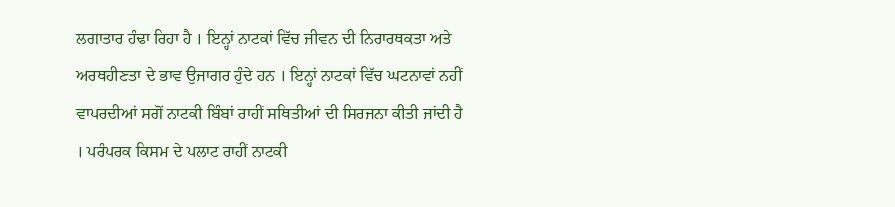ਲਗਾਤਾਰ ਹੰਢਾ ਰਿਹਾ ਹੈ । ਇਨ੍ਹਾਂ ਨਾਟਕਾਂ ਵਿੱਚ ਜੀਵਨ ਦੀ ਨਿਰਾਰਥਕਤਾ ਅਤੇ ਅਰਥਹੀਣਤਾ ਦੇ ਭਾਵ ਉਜਾਗਰ ਹੁੰਦੇ ਹਨ । ਇਨ੍ਹਾਂ ਨਾਟਕਾਂ ਵਿੱਚ ਘਟਨਾਵਾਂ ਨਹੀਂ ਵਾਪਰਦੀਆਂ ਸਗੋਂ ਨਾਟਕੀ ਬਿੰਬਾਂ ਰਾਹੀਂ ਸਥਿਤੀਆਂ ਦੀ ਸਿਰਜਨਾ ਕੀਤੀ ਜਾਂਦੀ ਹੈ । ਪਰੰਪਰਕ ਕਿਸਮ ਦੇ ਪਲਾਟ ਰਾਹੀਂ ਨਾਟਕੀ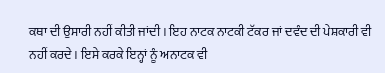ਕਥਾ ਦੀ ਉਸਾਰੀ ਨਹੀਂ ਕੀਤੀ ਜਾਂਦੀ । ਇਹ ਨਾਟਕ ਨਾਟਕੀ ਟੱਕਰ ਜਾਂ ਦਵੰਦ ਦੀ ਪੇਸ਼ਕਾਰੀ ਵੀ ਨਹੀਂ ਕਰਦੇ । ਇਸੇ ਕਰਕੇ ਇਨ੍ਹਾਂ ਨੂੰ ਅਨਾਟਕ ਵੀ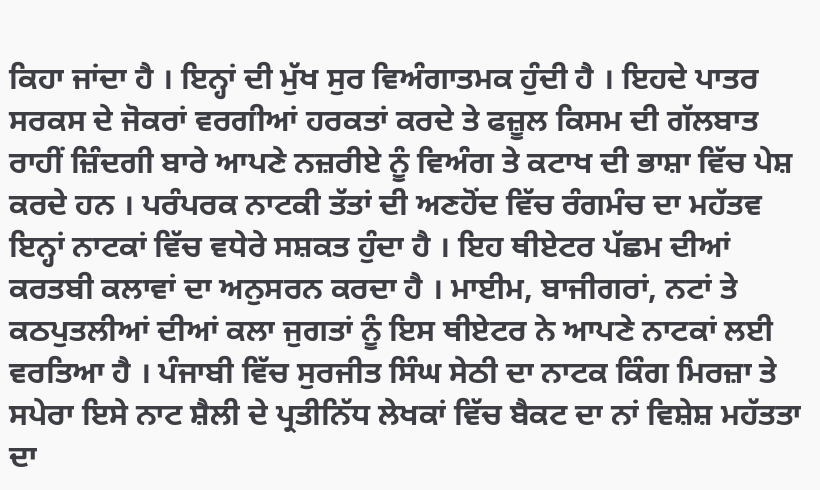ਕਿਹਾ ਜਾਂਦਾ ਹੈ । ਇਨ੍ਹਾਂ ਦੀ ਮੁੱਖ ਸੁਰ ਵਿਅੰਗਾਤਮਕ ਹੁੰਦੀ ਹੈ । ਇਹਦੇ ਪਾਤਰ ਸਰਕਸ ਦੇ ਜੋਕਰਾਂ ਵਰਗੀਆਂ ਹਰਕਤਾਂ ਕਰਦੇ ਤੇ ਫਜ਼ੂਲ ਕਿਸਮ ਦੀ ਗੱਲਬਾਤ ਰਾਹੀਂ ਜ਼ਿੰਦਗੀ ਬਾਰੇ ਆਪਣੇ ਨਜ਼ਰੀਏ ਨੂੰ ਵਿਅੰਗ ਤੇ ਕਟਾਖ ਦੀ ਭਾਸ਼ਾ ਵਿੱਚ ਪੇਸ਼ ਕਰਦੇ ਹਨ । ਪਰੰਪਰਕ ਨਾਟਕੀ ਤੱਤਾਂ ਦੀ ਅਣਹੋਂਦ ਵਿੱਚ ਰੰਗਮੰਚ ਦਾ ਮਹੱਤਵ ਇਨ੍ਹਾਂ ਨਾਟਕਾਂ ਵਿੱਚ ਵਧੇਰੇ ਸਸ਼ਕਤ ਹੁੰਦਾ ਹੈ । ਇਹ ਥੀਏਟਰ ਪੱਛਮ ਦੀਆਂ ਕਰਤਬੀ ਕਲਾਵਾਂ ਦਾ ਅਨੁਸਰਨ ਕਰਦਾ ਹੈ । ਮਾਈਮ, ਬਾਜੀਗਰਾਂ, ਨਟਾਂ ਤੇ ਕਠਪੁਤਲੀਆਂ ਦੀਆਂ ਕਲਾ ਜੁਗਤਾਂ ਨੂੰ ਇਸ ਥੀਏਟਰ ਨੇ ਆਪਣੇ ਨਾਟਕਾਂ ਲਈ ਵਰਤਿਆ ਹੈ । ਪੰਜਾਬੀ ਵਿੱਚ ਸੁਰਜੀਤ ਸਿੰਘ ਸੇਠੀ ਦਾ ਨਾਟਕ ਕਿੰਗ ਮਿਰਜ਼ਾ ਤੇ ਸਪੇਰਾ ਇਸੇ ਨਾਟ ਸ਼ੈਲੀ ਦੇ ਪ੍ਰਤੀਨਿੱਧ ਲੇਖਕਾਂ ਵਿੱਚ ਬੈਕਟ ਦਾ ਨਾਂ ਵਿਸ਼ੇਸ਼ ਮਹੱਤਤਾ ਦਾ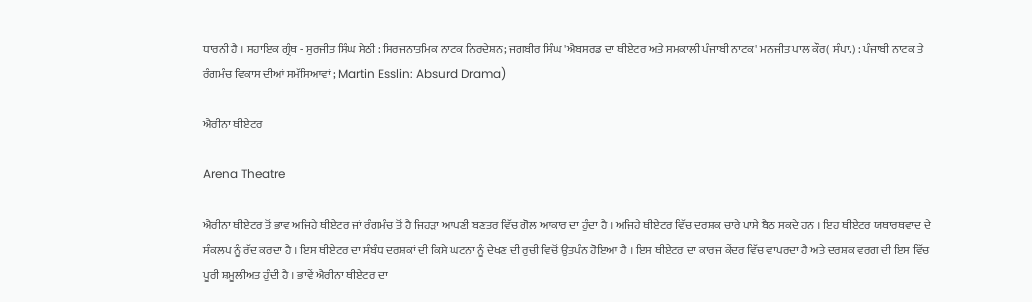ਧਾਰਨੀ ਹੈ । ਸਹਾਇਕ ਗ੍ਰੰਥ - ਸੁਰਜੀਤ ਸਿੰਘ ਸੇਠੀ : ਸਿਰਜਨਾਤਮਿਕ ਨਾਟਕ ਨਿਰਦੇਸ਼ਨ; ਜਗਬੀਰ ਸਿੰਘ 'ਐਬਸਰਡ ਦਾ ਥੀਏਟਰ ਅਤੇ ਸਮਕਾਲੀ ਪੰਜਾਬੀ ਨਾਟਕ' ਮਨਜੀਤ ਪਾਲ ਕੌਰ( ਸੰਪਾ.) : ਪੰਜਾਬੀ ਨਾਟਕ ਤੇ ਰੰਗਮੰਚ ਵਿਕਾਸ ਦੀਆਂ ਸਮੱਸਿਆਵਾਂ ; Martin Esslin: Absurd Drama)

ਐਰੀਨਾ ਥੀਏਟਰ

Arena Theatre

ਐਰੀਨਾ ਥੀਏਟਰ ਤੋਂ ਭਾਵ ਅਜਿਹੇ ਥੀਏਟਰ ਜਾਂ ਰੰਗਮੰਚ ਤੋਂ ਹੈ ਜਿਹੜਾ ਆਪਣੀ ਬਣਤਰ ਵਿੱਚ ਗੋਲ ਆਕਾਰ ਦਾ ਹੁੰਦਾ ਹੈ । ਅਜਿਹੇ ਥੀਏਟਰ ਵਿੱਚ ਦਰਸ਼ਕ ਚਾਰੇ ਪਾਸੇ ਬੈਠ ਸਕਦੇ ਹਨ । ਇਹ ਥੀਏਟਰ ਯਥਾਰਥਵਾਦ ਦੇ ਸੰਕਲਪ ਨੂੰ ਰੱਦ ਕਰਦਾ ਹੈ । ਇਸ ਥੀਏਟਰ ਦਾ ਸੰਬੰਧ ਦਰਸ਼ਕਾਂ ਦੀ ਕਿਸੇ ਘਟਨਾ ਨੂੰ ਦੇਖਣ ਦੀ ਰੁਚੀ ਵਿਚੋਂ ਉਤਪੰਨ ਹੋਇਆ ਹੈ । ਇਸ ਥੀਏਟਰ ਦਾ ਕਾਰਜ ਕੇਂਦਰ ਵਿੱਚ ਵਾਪਰਦਾ ਹੈ ਅਤੇ ਦਰਸ਼ਕ ਵਰਗ ਦੀ ਇਸ ਵਿੱਚ ਪੂਰੀ ਸ਼ਮੂਲੀਅਤ ਹੁੰਦੀ ਹੈ । ਭਾਵੇਂ ਐਰੀਨਾ ਥੀਏਟਰ ਦਾ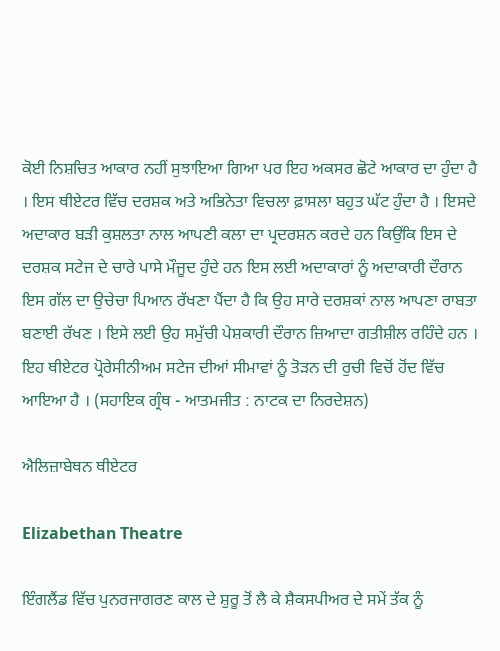ਕੋਈ ਨਿਸ਼ਚਿਤ ਆਕਾਰ ਨਹੀਂ ਸੁਝਾਇਆ ਗਿਆ ਪਰ ਇਹ ਅਕਸਰ ਛੋਟੇ ਆਕਾਰ ਦਾ ਹੁੰਦਾ ਹੈ । ਇਸ ਥੀਏਟਰ ਵਿੱਚ ਦਰਸ਼ਕ ਅਤੇ ਅਭਿਨੇਤਾ ਵਿਚਲਾ ਫ਼ਾਸਲਾ ਬਹੁਤ ਘੱਟ ਹੁੰਦਾ ਹੈ । ਇਸਦੇ ਅਦਾਕਾਰ ਬੜੀ ਕੁਸ਼ਲਤਾ ਨਾਲ ਆਪਣੀ ਕਲਾ ਦਾ ਪ੍ਰਦਰਸ਼ਨ ਕਰਦੇ ਹਨ ਕਿਉਂਕਿ ਇਸ ਦੇ ਦਰਸ਼ਕ ਸਟੇਜ ਦੇ ਚਾਰੇ ਪਾਸੇ ਮੌਜੂਦ ਹੁੰਦੇ ਹਨ ਇਸ ਲਈ ਅਦਾਕਾਰਾਂ ਨੂੰ ਅਦਾਕਾਰੀ ਦੌਰਾਨ ਇਸ ਗੱਲ ਦਾ ਉਚੇਚਾ ਪਿਆਨ ਰੱਖਣਾ ਪੈਂਦਾ ਹੈ ਕਿ ਉਹ ਸਾਰੇ ਦਰਸ਼ਕਾਂ ਨਾਲ ਆਪਣਾ ਰਾਬਤਾ ਬਣਾਈ ਰੱਖਣ । ਇਸੇ ਲਈ ਉਹ ਸਮੁੱਚੀ ਪੇਸ਼ਕਾਰੀ ਦੌਰਾਨ ਜ਼ਿਆਦਾ ਗਤੀਸ਼ੀਲ ਰਹਿੰਦੇ ਹਨ । ਇਹ ਥੀਏਟਰ ਪ੍ਰੋਰੇਸੀਨੀਅਮ ਸਟੇਜ ਦੀਆਂ ਸੀਮਾਵਾਂ ਨੂੰ ਤੋੜਨ ਦੀ ਰੁਚੀ ਵਿਚੋਂ ਹੋਂਦ ਵਿੱਚ ਆਇਆ ਹੈ । (ਸਹਾਇਕ ਗ੍ਰੰਥ - ਆਤਮਜੀਤ : ਨਾਟਕ ਦਾ ਨਿਰਦੇਸ਼ਨ)

ਐਲਿਜ਼ਾਬੇਥਨ ਥੀਏਟਰ

Elizabethan Theatre

ਇੰਗਲੈਂਡ ਵਿੱਚ ਪੁਨਰਜਾਗਰਣ ਕਾਲ ਦੇ ਸ਼ੁਰੂ ਤੋਂ ਲੈ ਕੇ ਸ਼ੈਕਸਪੀਅਰ ਦੇ ਸਮੇਂ ਤੱਕ ਨੂੰ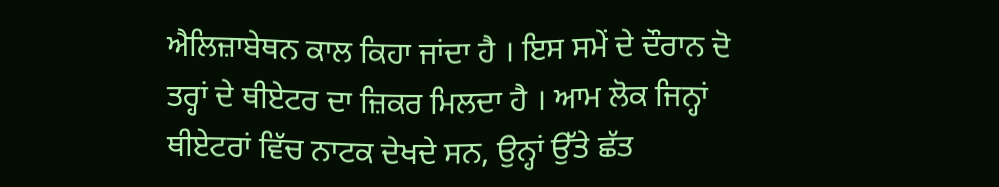ਐਲਿਜ਼ਾਬੇਥਨ ਕਾਲ ਕਿਹਾ ਜਾਂਦਾ ਹੈ । ਇਸ ਸਮੇਂ ਦੇ ਦੌਰਾਨ ਦੋ ਤਰ੍ਹਾਂ ਦੇ ਥੀਏਟਰ ਦਾ ਜ਼ਿਕਰ ਮਿਲਦਾ ਹੈ । ਆਮ ਲੋਕ ਜਿਨ੍ਹਾਂ ਥੀਏਟਰਾਂ ਵਿੱਚ ਨਾਟਕ ਦੇਖਦੇ ਸਨ, ਉਨ੍ਹਾਂ ਉੱਤੇ ਛੱਤ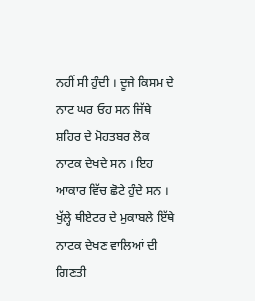ਨਹੀਂ ਸੀ ਹੁੰਦੀ । ਦੂਜੇ ਕਿਸਮ ਦੇ ਨਾਟ ਘਰ ਓਹ ਸਨ ਜਿੱਥੇ ਸ਼ਹਿਰ ਦੇ ਮੋਹਤਬਰ ਲੋਕ ਨਾਟਕ ਦੇਖਦੇ ਸਨ । ਇਹ ਆਕਾਰ ਵਿੱਚ ਛੋਟੇ ਹੁੰਦੇ ਸਨ । ਖੁੱਲ੍ਹੇ ਥੀਏਟਰ ਦੇ ਮੁਕਾਬਲੇ ਇੱਥੇ ਨਾਟਕ ਦੇਖਣ ਵਾਲਿਆਂ ਦੀ ਗਿਣਤੀ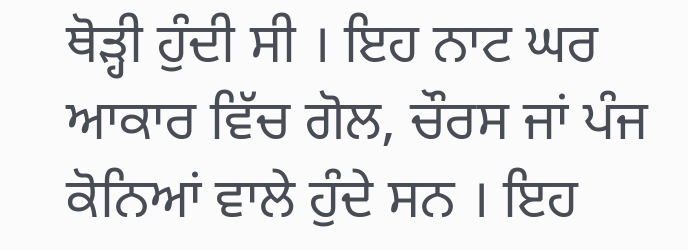ਥੋੜ੍ਹੀ ਹੁੰਦੀ ਸੀ । ਇਹ ਨਾਟ ਘਰ ਆਕਾਰ ਵਿੱਚ ਗੋਲ, ਚੌਰਸ ਜਾਂ ਪੰਜ ਕੋਨਿਆਂ ਵਾਲੇ ਹੁੰਦੇ ਸਨ । ਇਹ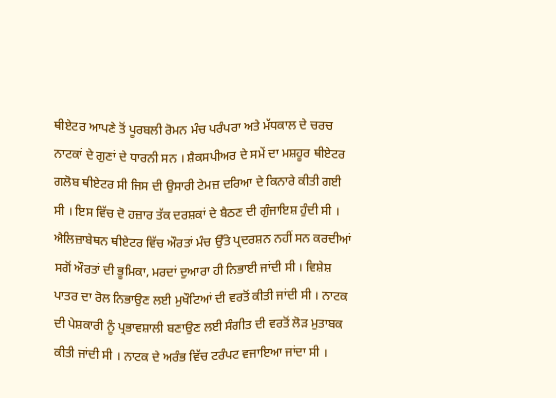ਥੀਏਟਰ ਆਪਣੇ ਤੋਂ ਪੂਰਬਲੀ ਰੋਮਨ ਮੰਚ ਪਰੰਪਰਾ ਅਤੇ ਮੱਧਕਾਲ ਦੇ ਚਰਚ ਨਾਟਕਾਂ ਦੇ ਗੁਣਾਂ ਦੇ ਧਾਰਨੀ ਸਨ । ਸ਼ੈਕਸਪੀਅਰ ਦੇ ਸਮੇਂ ਦਾ ਮਸ਼ਹੂਰ ਥੀਏਟਰ ਗਲੋਬ ਥੀਏਟਰ ਸੀ ਜਿਸ ਦੀ ਉਸਾਰੀ ਟੇਮਜ਼ ਦਰਿਆ ਦੇ ਕਿਨਾਰੇ ਕੀਤੀ ਗਈ ਸੀ । ਇਸ ਵਿੱਚ ਦੋ ਹਜ਼ਾਰ ਤੱਕ ਦਰਸ਼ਕਾਂ ਦੇ ਬੈਠਣ ਦੀ ਗੁੰਜਾਇਸ਼ ਹੁੰਦੀ ਸੀ । ਐਲਿਜ਼ਾਬੇਥਨ ਥੀਏਟਰ ਵਿੱਚ ਔਰਤਾਂ ਮੰਚ ਉੱਤੇ ਪ੍ਰਦਰਸ਼ਨ ਨਹੀਂ ਸਨ ਕਰਦੀਆਂ ਸਗੋਂ ਔਰਤਾਂ ਦੀ ਭੂਮਿਕਾ, ਮਰਦਾਂ ਦੁਆਰਾ ਹੀ ਨਿਭਾਈ ਜਾਂਦੀ ਸੀ । ਵਿਸ਼ੇਸ਼ ਪਾਤਰ ਦਾ ਰੋਲ ਨਿਭਾਉਣ ਲਈ ਮੁਖੌਟਿਆਂ ਦੀ ਵਰਤੋਂ ਕੀਤੀ ਜਾਂਦੀ ਸੀ । ਨਾਟਕ ਦੀ ਪੇਸ਼ਕਾਰੀ ਨੂੰ ਪ੍ਰਭਾਵਸ਼ਾਲੀ ਬਣਾਉਣ ਲਈ ਸੰਗੀਤ ਦੀ ਵਰਤੋਂ ਲੋੜ ਮੁਤਾਬਕ ਕੀਤੀ ਜਾਂਦੀ ਸੀ । ਨਾਟਕ ਦੇ ਅਰੰਭ ਵਿੱਚ ਟਰੰਪਟ ਵਜਾਇਆ ਜਾਂਦਾ ਸੀ ।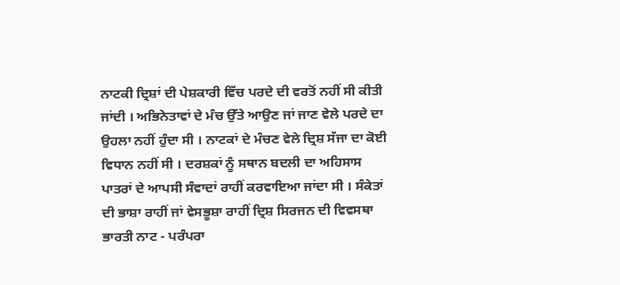ਨਾਟਕੀ ਦ੍ਰਿਸ਼ਾਂ ਦੀ ਪੇਸ਼ਕਾਰੀ ਵਿੱਚ ਪਰਦੇ ਦੀ ਵਰਤੋਂ ਨਹੀਂ ਸੀ ਕੀਤੀ ਜਾਂਦੀ । ਅਭਿਨੇਤਾਵਾਂ ਦੇ ਮੰਚ ਉੱਤੇ ਆਉਣ ਜਾਂ ਜਾਣ ਵੇਲੇ ਪਰਦੇ ਦਾ ਉਹਲਾ ਨਹੀਂ ਹੁੰਦਾ ਸੀ । ਨਾਟਕਾਂ ਦੇ ਮੰਚਣ ਵੇਲੇ ਦ੍ਰਿਸ਼ ਸੱਜਾ ਦਾ ਕੋਈ ਵਿਧਾਨ ਨਹੀਂ ਸੀ । ਦਰਸ਼ਕਾਂ ਨੂੰ ਸਥਾਨ ਬਦਲੀ ਦਾ ਅਹਿਸਾਸ ਪਾਤਰਾਂ ਦੇ ਆਪਸੀ ਸੰਵਾਦਾਂ ਰਾਹੀਂ ਕਰਵਾਇਆ ਜਾਂਦਾ ਸੀ । ਸੰਕੇਤਾਂ ਦੀ ਭਾਸ਼ਾ ਰਾਹੀਂ ਜਾਂ ਵੇਸਭੂਸ਼ਾ ਰਾਹੀਂ ਦ੍ਰਿਸ਼ ਸਿਰਜਨ ਦੀ ਵਿਵਸਥਾ ਭਾਰਤੀ ਨਾਟ - ਪਰੰਪਰਾ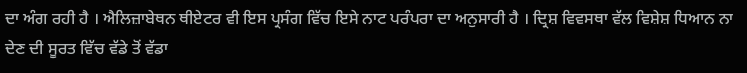ਦਾ ਅੰਗ ਰਹੀ ਹੈ । ਐਲਿਜ਼ਾਬੇਥਨ ਥੀਏਟਰ ਵੀ ਇਸ ਪ੍ਰਸੰਗ ਵਿੱਚ ਇਸੇ ਨਾਟ ਪਰੰਪਰਾ ਦਾ ਅਨੁਸਾਰੀ ਹੈ । ਦ੍ਰਿਸ਼ ਵਿਵਸਥਾ ਵੱਲ ਵਿਸ਼ੇਸ਼ ਧਿਆਨ ਨਾ ਦੇਣ ਦੀ ਸੂਰਤ ਵਿੱਚ ਵੱਡੇ ਤੋਂ ਵੱਡਾ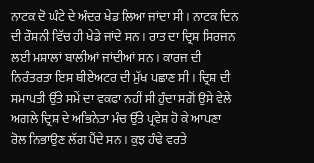ਨਾਟਕ ਦੋ ਘੰਟੇ ਦੇ ਅੰਦਰ ਖੇਡ ਲਿਆ ਜਾਂਦਾ ਸੀ । ਨਾਟਕ ਦਿਨ ਦੀ ਰੌਸ਼ਨੀ ਵਿੱਚ ਹੀ ਖੇਡੇ ਜਾਂਦੇ ਸਨ । ਰਾਤ ਦਾ ਦ੍ਰਿਸ਼ ਸਿਰਜਨ ਲਈ ਮਸ਼ਾਲਾਂ ਬਾਲੀਆਂ ਜਾਂਦੀਆਂ ਸਨ । ਕਾਰਜ ਦੀ ਨਿਰੰਤਰਤਾ ਇਸ ਥੀਏਅਟਰ ਦੀ ਮੁੱਖ ਪਛਾਣ ਸੀ । ਦ੍ਰਿਸ਼ ਦੀ ਸਮਾਪਤੀ ਉੱਤੇ ਸਮੇਂ ਦਾ ਵਕਫਾ ਨਹੀਂ ਸੀ ਹੁੰਦਾ ਸਗੋਂ ਉਸੇ ਵੇਲੇ ਅਗਲੇ ਦ੍ਰਿਸ਼ ਦੇ ਅਭਿਨੇਤਾ ਮੰਚ ਉੱਤੇ ਪ੍ਰਵੇਸ਼ ਹੋ ਕੇ ਆਪਣਾ ਰੋਲ ਨਿਭਾਉਣ ਲੱਗ ਪੈਂਦੇ ਸਨ । ਕੁਝ ਹੰਢੇ ਵਰਤੇ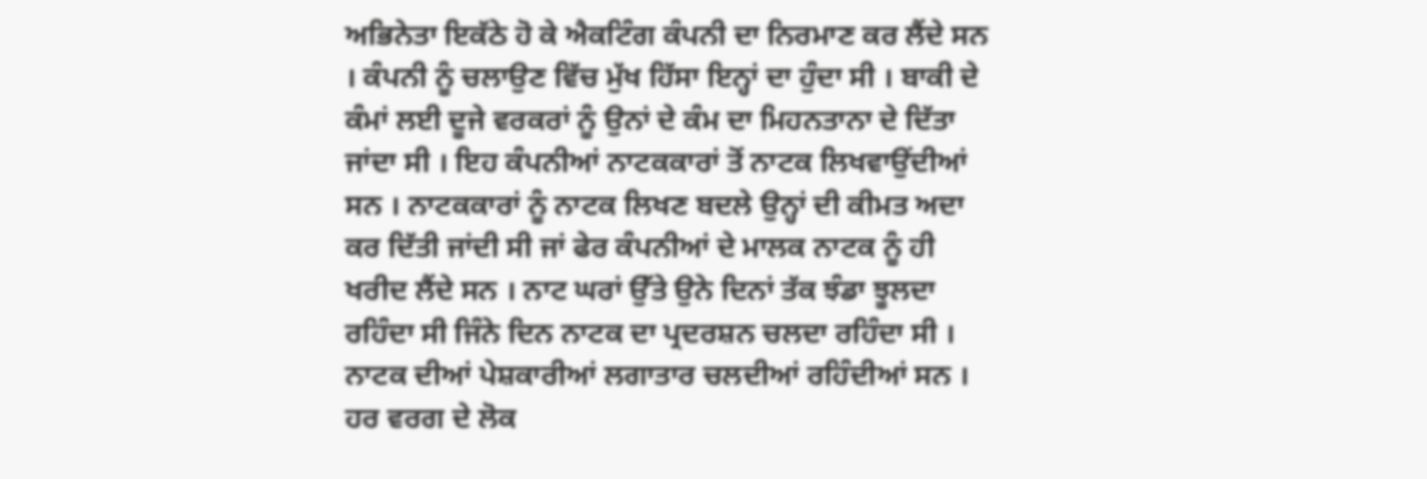ਅਭਿਨੇਤਾ ਇਕੱਠੇ ਹੋ ਕੇ ਐਕਟਿੰਗ ਕੰਪਨੀ ਦਾ ਨਿਰਮਾਣ ਕਰ ਲੈਂਦੇ ਸਨ । ਕੰਪਨੀ ਨੂੰ ਚਲਾਉਣ ਵਿੱਚ ਮੁੱਖ ਹਿੱਸਾ ਇਨ੍ਹਾਂ ਦਾ ਹੁੰਦਾ ਸੀ । ਬਾਕੀ ਦੇ ਕੰਮਾਂ ਲਈ ਦੂਜੇ ਵਰਕਰਾਂ ਨੂੰ ਉਨਾਂ ਦੇ ਕੰਮ ਦਾ ਮਿਹਨਤਾਨਾ ਦੇ ਦਿੱਤਾ ਜਾਂਦਾ ਸੀ । ਇਹ ਕੰਪਨੀਆਂ ਨਾਟਕਕਾਰਾਂ ਤੋਂ ਨਾਟਕ ਲਿਖਵਾਉਂਦੀਆਂ ਸਨ । ਨਾਟਕਕਾਰਾਂ ਨੂੰ ਨਾਟਕ ਲਿਖਣ ਬਦਲੇ ਉਨ੍ਹਾਂ ਦੀ ਕੀਮਤ ਅਦਾ ਕਰ ਦਿੱਤੀ ਜਾਂਦੀ ਸੀ ਜਾਂ ਫੇਰ ਕੰਪਨੀਆਂ ਦੇ ਮਾਲਕ ਨਾਟਕ ਨੂੰ ਹੀ ਖਰੀਦ ਲੈਂਦੇ ਸਨ । ਨਾਟ ਘਰਾਂ ਉੱਤੇ ਉਨੇ ਦਿਨਾਂ ਤੱਕ ਝੰਡਾ ਝੂਲਦਾ ਰਹਿੰਦਾ ਸੀ ਜਿੰਨੇ ਦਿਨ ਨਾਟਕ ਦਾ ਪ੍ਰਦਰਸ਼ਨ ਚਲਦਾ ਰਹਿੰਦਾ ਸੀ । ਨਾਟਕ ਦੀਆਂ ਪੇਸ਼ਕਾਰੀਆਂ ਲਗਾਤਾਰ ਚਲਦੀਆਂ ਰਹਿੰਦੀਆਂ ਸਨ । ਹਰ ਵਰਗ ਦੇ ਲੋਕ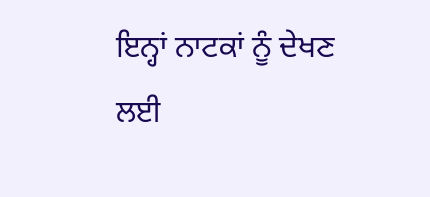ਇਨ੍ਹਾਂ ਨਾਟਕਾਂ ਨੂੰ ਦੇਖਣ ਲਈ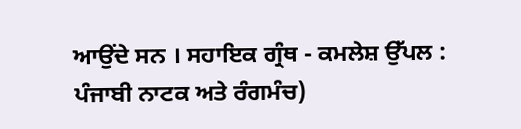ਆਉਂਦੇ ਸਨ । ਸਹਾਇਕ ਗ੍ਰੰਥ - ਕਮਲੇਸ਼ ਉੱਪਲ : ਪੰਜਾਬੀ ਨਾਟਕ ਅਤੇ ਰੰਗਮੰਚ)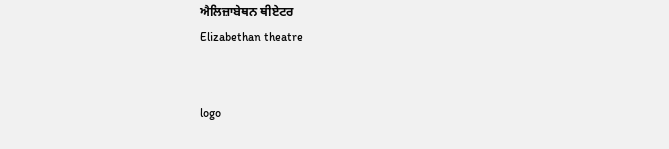ਐਲਿਜ਼ਾਬੇਥਨ ਥੀਏਟਰ
Elizabethan theatre


logo